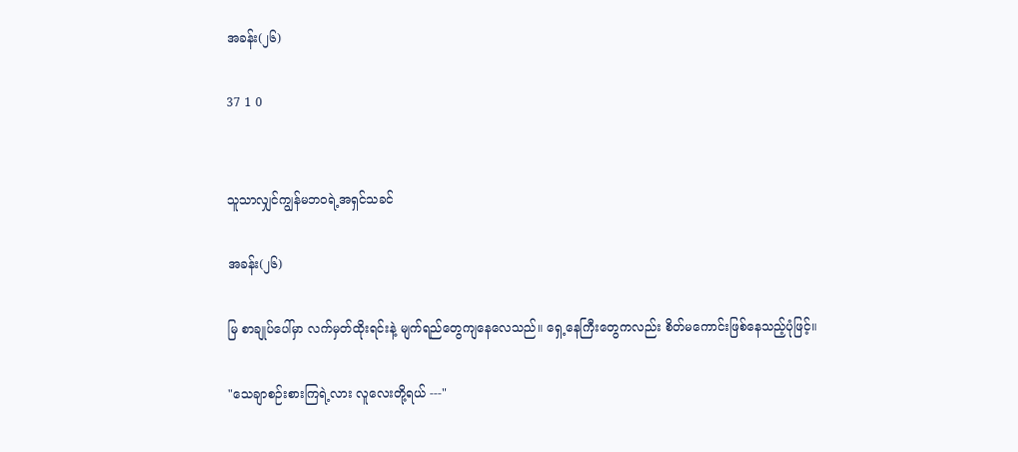အခန်း(၂၆)

37 1 0


သူသာလျှင်ကျွန်မဘဝရဲ့အရှင်သခင်

အခန်း(၂၆)

မြ စာချုပ်ပေါ်မှာ လက်မှတ်ထိုးရင်းနဲ့ မျက်ရည်တွေကျနေလေသည်။ ရှေ့နေကြီးတွေကလည်း စိတ်မကောင်းဖြစ်နေသည့်ပုံဖြင့်။

"သေချာစဉ်းစားကြရဲ့လား လူလေးတို့ရယ် ---"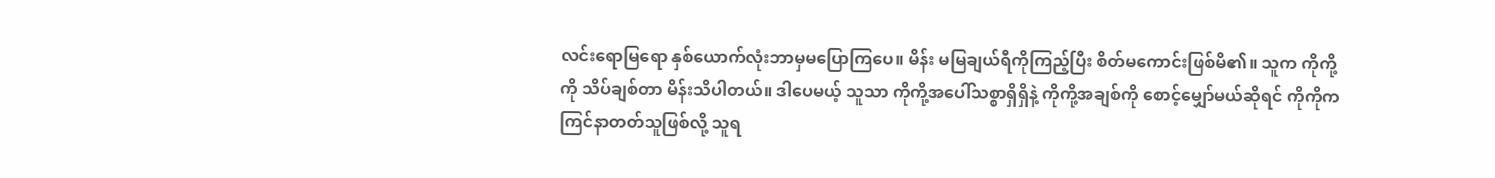လင်းရောမြရော နှစ်ယောက်လုံးဘာမှမပြောကြပေ။ မိန်း မမြချယ်ရီကိုကြည့်ပြီး စိတ်မကောင်းဖြစ်မိ၏။ သူက ကိုကို့ကို သိပ်ချစ်တာ မိန်းသိပါတယ်။ ဒါပေမယ့် သူသာ ကိုကို့အပေါ်သစ္စာရှိရှိနဲ့ ကိုကို့အချစ်ကို စောင့်မျှော်မယ်ဆိုရင် ကိုကိုက ကြင်နာတတ်သူဖြစ်လို့ သူရ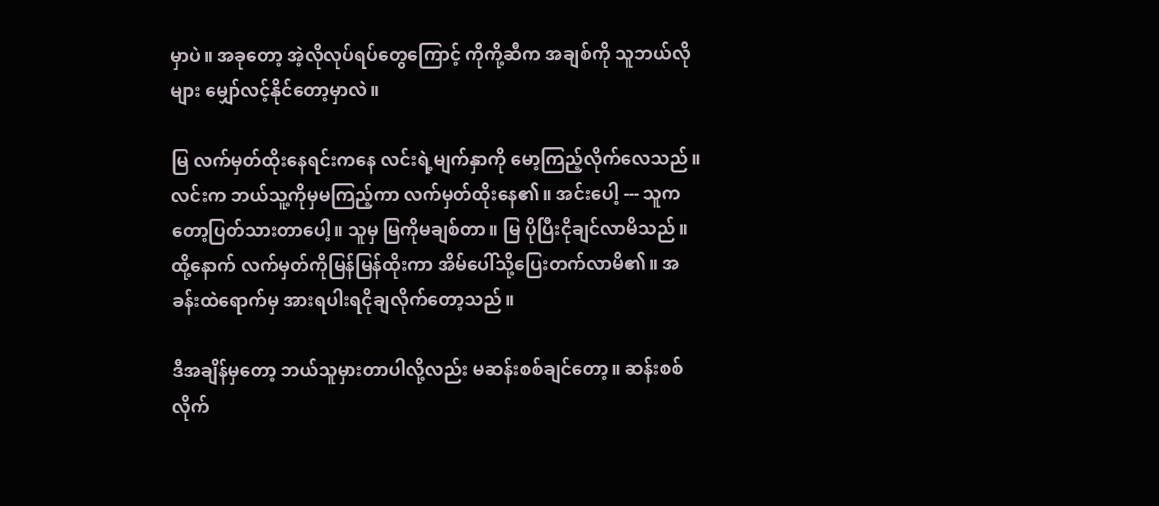မှာပဲ။ အခုတော့ အဲ့လိုလုပ်ရပ်တွေကြောင့် ကိုကို့ဆီက အချစ်ကို သူဘယ်လိုများ မျှော်လင့်နိုင်တော့မှာလဲ။

မြ လက်မှတ်ထိုးနေရင်းကနေ လင်းရဲ့မျက်နှာကို မော့ကြည့်လိုက်လေသည်။ လင်းက ဘယ်သူ့ကိုမှမကြည့်ကာ လက်မှတ်ထိုးနေ၏။ အင်းပေါ့ --- သူကတော့ပြတ်သားတာပေါ့။ သူမှ မြကိုမချစ်တာ။ မြ ပိုပြီးငိုချင်လာမိသည်။ ထို့နောက် လက်မှတ်ကိုမြန်မြန်ထိုးကာ အိမ်ပေါ်သို့ပြေးတက်လာမိ၏။ အခန်းထဲရောက်မှ အားရပါးရငိုချလိုက်တော့သည်။

ဒီအချိန်မှတော့ ဘယ်သူမှားတာပါလို့လည်း မဆန်းစစ်ချင်တော့။ ဆန်းစစ်လိုက်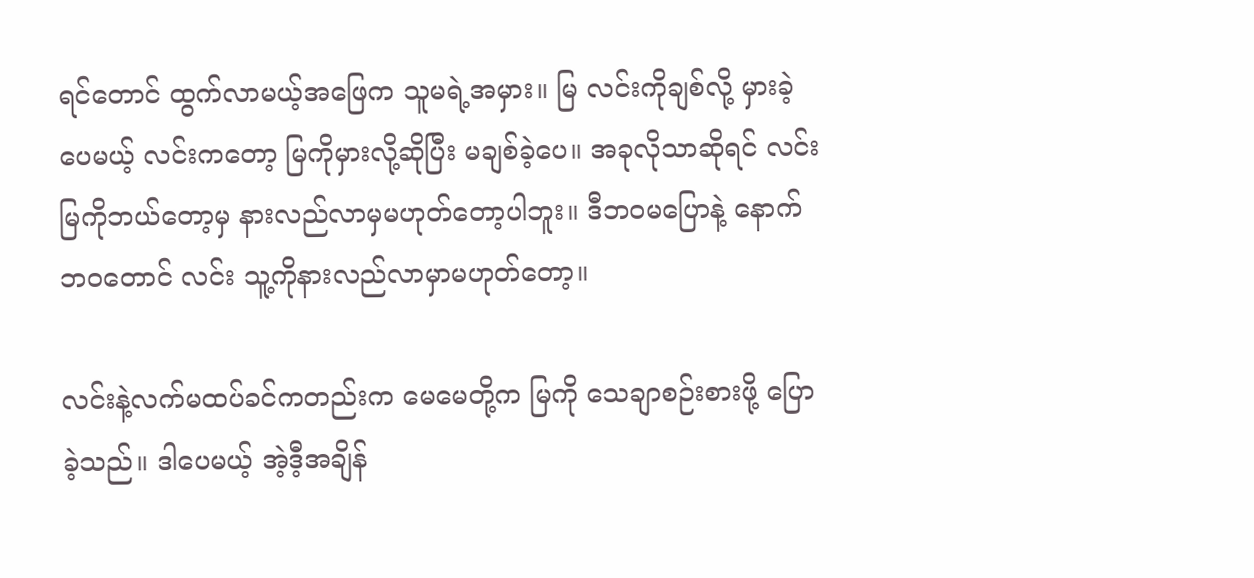ရင်တောင် ထွက်လာမယ့်အဖြေက သူမရဲ့အမှား။ မြ လင်းကိုချစ်လို့ မှားခဲ့ပေမယ့် လင်းကတော့ မြကိုမှားလို့ဆိုပြီး မချစ်ခဲ့ပေ။ အခုလိုသာဆိုရင် လင်း မြကိုဘယ်တော့မှ နားလည်လာမှမဟုတ်တော့ပါဘူး။ ဒီဘဝမပြောနဲ့ နောက်ဘဝတောင် လင်း သူ့ကိုနားလည်လာမှာမဟုတ်တော့။

လင်းနဲ့လက်မထပ်ခင်ကတည်းက မေမေတို့က မြကို သေချာစဉ်းစားဖို့ ပြောခဲ့သည်။ ဒါပေမယ့် အဲ့ဒီ့အချိန်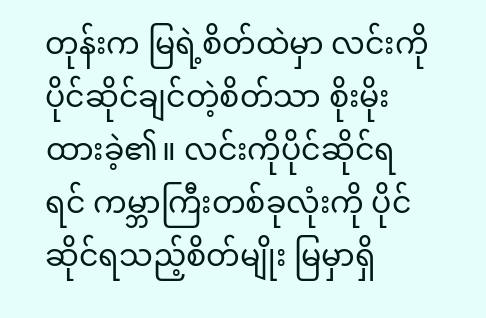တုန်းက မြရဲ့စိတ်ထဲမှာ လင်းကိုပိုင်ဆိုင်ချင်တဲ့စိတ်သာ စိုးမိုးထားခဲ့၏။ လင်းကိုပိုင်ဆိုင်ရရင် ကမ္ဘာကြီးတစ်ခုလုံးကို ပိုင်ဆိုင်ရသည့်စိတ်မျိုး မြမှာရှိ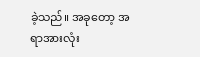ခဲ့သည်။ အခုတော့ အရာအားလုံး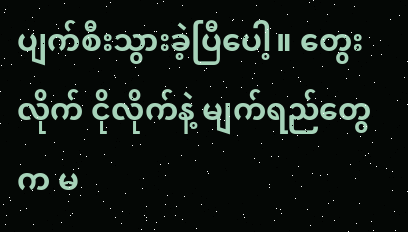ပျက်စီးသွားခဲ့ပြီပေါ့။ တွေးလိုက် ငိုလိုက်နဲ့ မျက်ရည်တွေက မ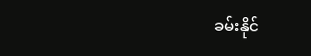ခမ်းနိုင်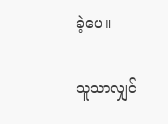ခဲ့ပေ။

သူသာလျှင်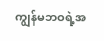ကျွန်မဘဝရဲ့အ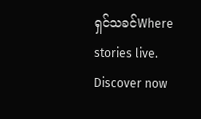ရှင်သခင်Where stories live. Discover now